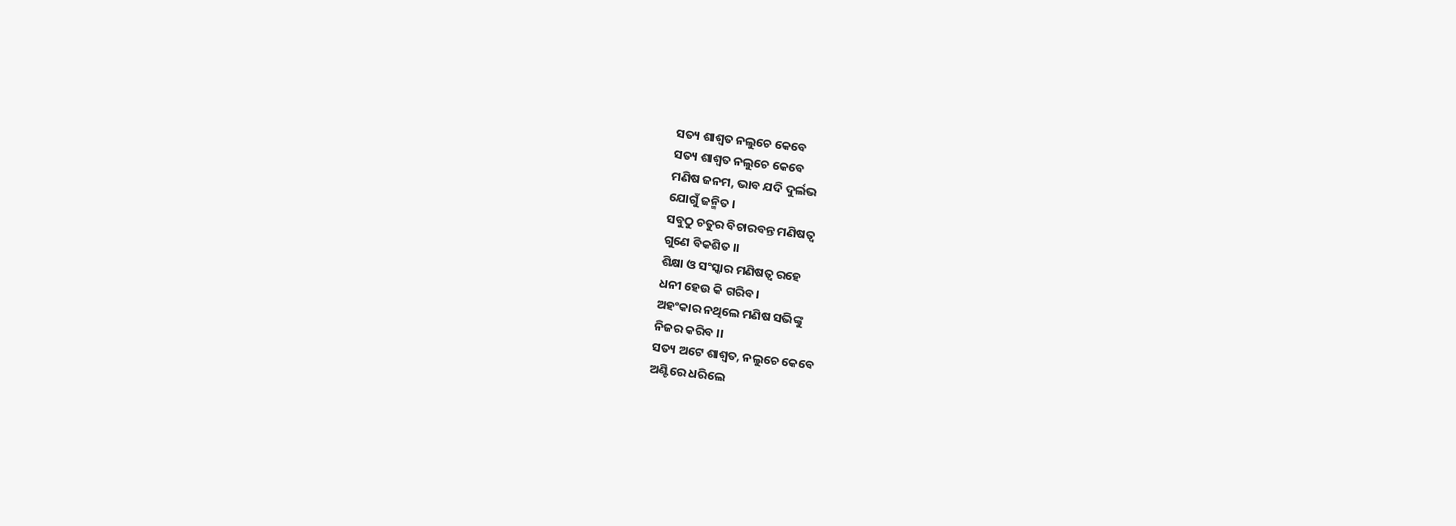ସତ୍ୟ ଶାଶ୍ବତ ନଲୁଚେ କେବେ
ସତ୍ୟ ଶାଶ୍ବତ ନଲୁଚେ କେବେ
ମଣିଷ ଜନମ, ଭାବ ଯଦି ଦୁର୍ଲଭ
ଯୋଗୁଁ ଜନ୍ମିତ ।
ସବୁଠୁ ଚତୁର ବିଚାରବନ୍ତ ମଣିଷତ୍ୱ
ଗୁଣେ ବିକଶିତ ।।
ଶିକ୍ଷା ଓ ସଂସ୍କାର ମଣିଷତ୍ୱ ରହେ
ଧନୀ ହେଉ କି ଗରିବ ।
ଅହଂକାର ନଥିଲେ ମଣିଷ ସଭିଙ୍କୁ
ନିଜର କରିବ ।।
ସତ୍ୟ ଅଟେ ଶାଶ୍ବତ, ନଲୁଚେ କେବେ
ଅଣ୍ଟିରେ ଧରିଲେ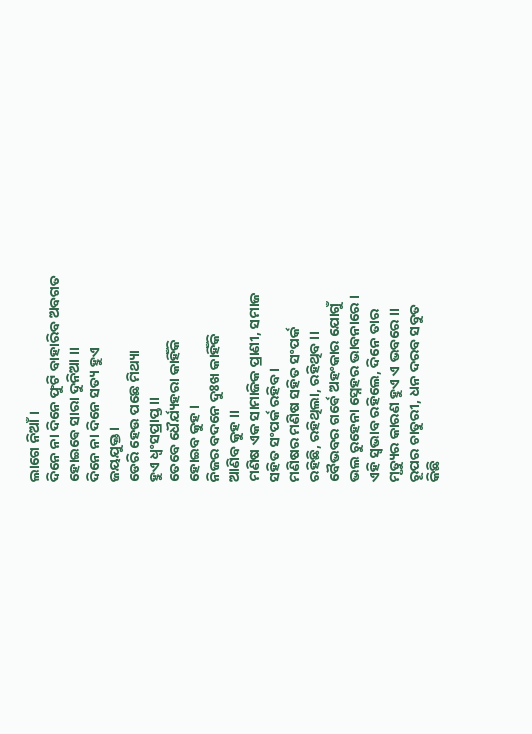ଲାଗେ ନିଆଁ ।
ଦିନେ ନା ଦିନେ ଫୁଟି ବାହାରିବ ଅବଗତ
ହୋଇଵେ ସାରା ଦୁନିଆ ।।
ଦିନେ ନା ଦିନେ ସତ୍ୟ ହୁଏ
ଜୟଯୁକ୍ତ ।
ଡେରି ହେଉ ପଛେ ମିଥ୍ୟା
ହୁଏ ଧ୍ୱଂସପ୍ରାପ୍ତ ।।
ତେବେ ଧୈର୍ଯ୍ୟହରା କାହିଁକି
ହୋଇବ କୁହ ।
ନିଜର ବଦନେ ଦୁଃଖ କାହିଁକି
ଆଣିବ କୁହ ।।
ମଣିଷ ଏକ ସାମାଜିକ ପ୍ରାଣୀ, ସମାଜ
ସହିତ ସଂପର୍କ ରହିବ ।
ମଣିଷର ମଣିଷ ସହିତ ସଂପର୍କ
ରହିଛି, ରହିଥିଲା, ରହିଥିବ ।।
ବୈଭବର ଗର୍ଵେ ଅହଂକାର ଯୋଗୁଁ
ଭଲ ରୁହେନା ସ୍ନେହର ଭାବନାରେ ।
ଏହି ସ୍ୱଭାବ ରହିଲେ, ଦିନେ ତାର
ମୃତ୍ୟୁର କାରଣ ହୁଏ ଏ ଭବରେ ।।
ରୂପର ଚାତୁରୀ, ଧନ ଦରବ ସବୁତ
କିଛି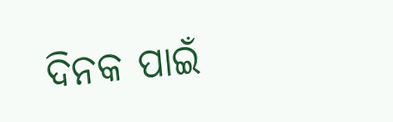ଦିନକ ପାଇଁ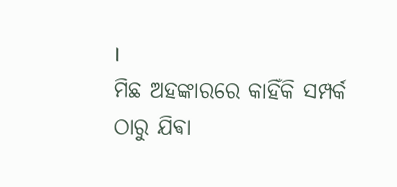।
ମିଛ ଅହଙ୍କାରରେ କାହିଁକି ସମ୍ପର୍କ
ଠାରୁ ଯିଵା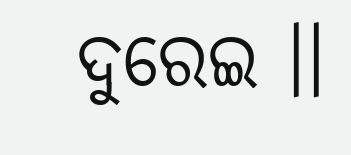ଦୁରେଇ ।।